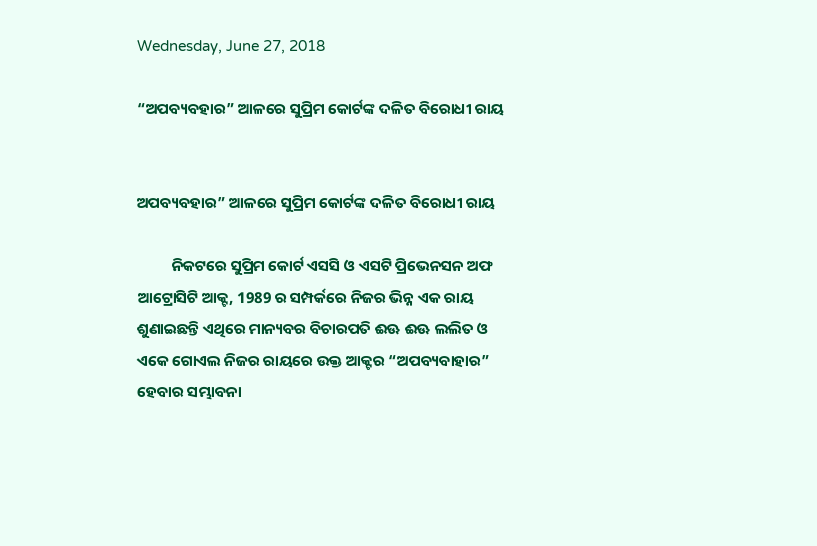Wednesday, June 27, 2018

“ଅପବ୍ୟବହାର” ଆଳରେ ସୁପ୍ରିମ କୋର୍ଟଙ୍କ ଦଳିତ ବିରୋଧୀ ରାୟ


ଅପବ୍ୟବହାର” ଆଳରେ ସୁପ୍ରିମ କୋର୍ଟଙ୍କ ଦଳିତ ବିରୋଧୀ ରାୟ

          ନିକଟରେ ସୁପ୍ରିମ କୋର୍ଟ ଏସସି ଓ ଏସଟି ପ୍ରିଭେନସନ ଅଫ ଆଟ୍ରୋସିଟି ଆକ୍ଟ, 1989 ର ସମ୍ପର୍କରେ ନିଜର ଭିନ୍ନ ଏକ ରାୟ ଶୁଣାଇଛନ୍ତି ଏଥିରେ ମାନ୍ୟବର ବିଚାରପତି ଈଊ ଈଊ ଲଲିତ ଓ ଏକେ ଗୋଏଲ ନିଜର ରାୟରେ ଉକ୍ତ ଆକ୍ଟର “ଅପବ୍ୟବାହାର” ହେବାର ସମ୍ଭାବନା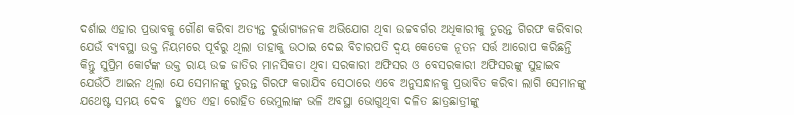ଦର୍ଶାଇ ଏହାର ପ୍ରଭାବକୁ ଗୌଣ କରିବା ଅତ୍ୟନ୍ତ ଦୁର୍ଭାଗ୍ୟଜନକ ଅଭିଯୋଗ ଥିବା ଉଚ୍ଚବର୍ଗର ଅଧିକାରୀକୁ ତୁରନ୍ତ ଗିରଫ କରିବାର ଯେଉଁ ବ୍ୟବସ୍ଥା ଉକ୍ତ ନିୟମରେ ପୂର୍ବରୁ ଥିଲା ତାହାକୁ ଉଠାଇ ଦେଇ ବିଚାରପତି ଦ୍ୱୟ କେତେକ ନୂତନ ସର୍ତ୍ତ ଆରୋପ କରିଛନ୍ତି କିନ୍ତୁ ସୁପ୍ରିମ କୋର୍ଟଙ୍କ ଉକ୍ତ ରାୟ ଉଚ୍ଚ ଜାତିର ମାନସିକତା ଥିବା ସରକାରୀ ଅଫିସର ଓ ବେସରକାରୀ ଅଫିସରଙ୍କୁ ସୁହାଇବ ଯେଉଁଠି ଆଇନ ଥିଲା ଯେ ସେମାନଙ୍କୁ ତୁରନ୍ତ ଗିରଫ କରାଯିବ ସେଠାରେ ଏବେ ଅନୁସନ୍ଧାନକୁ ପ୍ରଭାବିତ କରିବା ଲାଗି ସେମାନଙ୍କୁ ଯଥେଷ୍ଟ ସମୟ ଦେବ  ହୁଏତ ଏହା ରୋହିତ ଭେମୁଲାଙ୍କ ଭଳି ଅବସ୍ଥା ଭୋଗୁଥିବା ଦଳିତ ଛାତ୍ରଛାତ୍ରୀଙ୍କୁ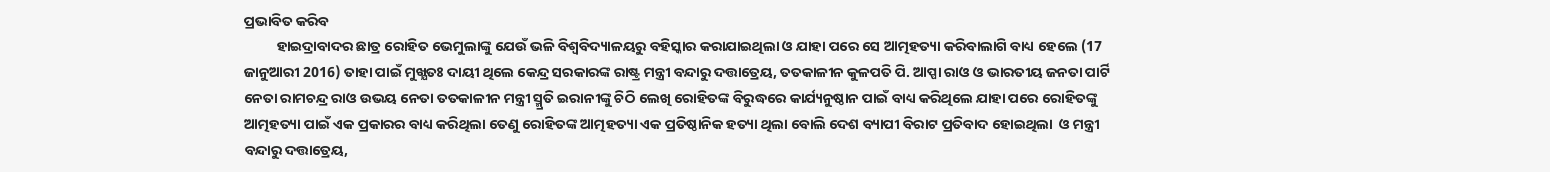ପ୍ରଭାବିତ କରିବ
          ହାଇଦ୍ରାବାଦର ଛାତ୍ର ରୋହିତ ଭେମୁଲାଙ୍କୁ ଯେଉଁ ଭଳି ବିଶ୍ବବିଦ୍ୟାଳୟରୁ ବହିସ୍କାର କରାଯାଇଥିଲା ଓ ଯାହା ପରେ ସେ ଆତ୍ମହତ୍ୟା କରିବାଲାଗି ବାଧ୍ୟ ହେଲେ (17 ଜାନୁଆରୀ 2016) ତାହା ପାଇଁ ମୁଖ୍ଯତଃ ଦାୟୀ ଥିଲେ କେନ୍ଦ୍ର ସରକାରଙ୍କ ରାଷ୍ଟ୍ର ମନ୍ତ୍ରୀ ବନ୍ଦାରୁ ଦତ୍ତାତ୍ରେୟ, ତତକାଳୀନ କୁଳପତି ପି. ଆପ୍ପା ରାଓ ଓ ଭାରତୀୟ ଜନତା ପାର୍ଟି ନେତା ରାମଚନ୍ଦ୍ର ରାଓ ଉଭୟ ନେତା ତତକାଳୀନ ମନ୍ତ୍ରୀ ସ୍ମ୍ରତି ଇରାନୀଙ୍କୁ ଚିଠି ଲେଖି ରୋହିତଙ୍କ ବିରୁଦ୍ଧରେ କାର୍ଯ୍ୟନୁଷ୍ଠାନ ପାଇଁ ବାଧ୍ୟ କରିଥିଲେ ଯାହା ପରେ ରୋହିତଙ୍କୁ ଆତ୍ମହତ୍ୟା ପାଇଁ ଏକ ପ୍ରକାରର ବାଧ୍ୟ କରିଥିଲା ତେଣୁ ରୋହିତଙ୍କ ଆତ୍ମହତ୍ୟା ଏକ ପ୍ରତିଷ୍ଠାନିକ ହତ୍ୟା ଥିଲା ବୋଲି ଦେଶ ବ୍ୟାପୀ ବିରାଟ ପ୍ରତିବାଦ ହୋଇଥିଲା  ଓ ମନ୍ତ୍ରୀ ବନ୍ଦାରୁ ଦତ୍ତାତ୍ରେୟ,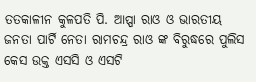ତତକାଳୀନ କୁଳପତି ପି. ଆପ୍ପା ରାଓ ଓ ଭାରତୀୟ ଜନତା ପାର୍ଟି ନେତା ରାମଚନ୍ଦ୍ର ରାଓ ଙ୍କ ବିରୁଦ୍ଧରେ ପୁଲିସ କେସ ଉକ୍ତ ଏସସି ଓ ଏସଟି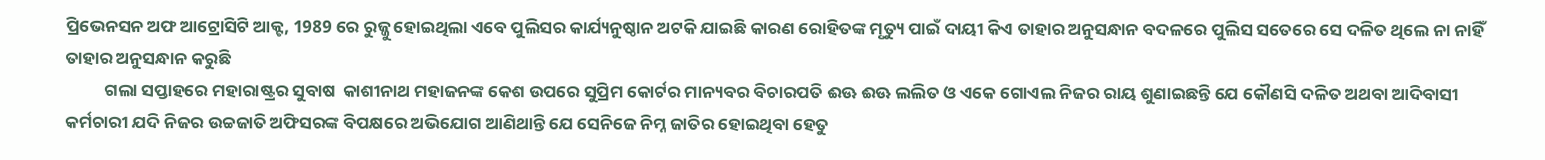ପ୍ରିଭେନସନ ଅଫ ଆଟ୍ରୋସିଟି ଆକ୍ଟ, 1989 ରେ ରୁଜ୍ଜୁ ହୋଇଥିଲା ଏବେ ପୁଲିସର କାର୍ଯ୍ୟନୁଷ୍ଠାନ ଅଟକି ଯାଇଛି କାରଣ ରୋହିତଙ୍କ ମୃତ୍ୟୁ ପାଇଁ ଦାୟୀ କିଏ ତାହାର ଅନୁସନ୍ଧାନ ବଦଳରେ ପୁଲିସ ସତେରେ ସେ ଦଳିତ ଥିଲେ ନା ନାହିଁ ତାହାର ଅନୁସନ୍ଧାନ କରୁଛି
          ଗଲା ସପ୍ତାହରେ ମହାରାଷ୍ଟ୍ରର ସୁବାଷ  କାଶୀନାଥ ମହାଜନଙ୍କ କେଶ ଉପରେ ସୁପ୍ରିମ କୋର୍ଟର ମାନ୍ୟବର ବିଚାରପତି ଈଊ ଈଊ ଲଲିତ ଓ ଏକେ ଗୋଏଲ ନିଜର ରାୟ ଶୁଣାଇଛନ୍ତି ଯେ କୌଣସି ଦଳିତ ଅଥବା ଆଦିବାସୀ କର୍ମଚାରୀ ଯଦି ନିଜର ଉଚ୍ଚଜାତି ଅଫିସରଙ୍କ ବିପକ୍ଷରେ ଅଭିଯୋଗ ଆଣିଥାନ୍ତି ଯେ ସେନିଜେ ନିମ୍ନ ଜାତିର ହୋଇଥିବା ହେତୁ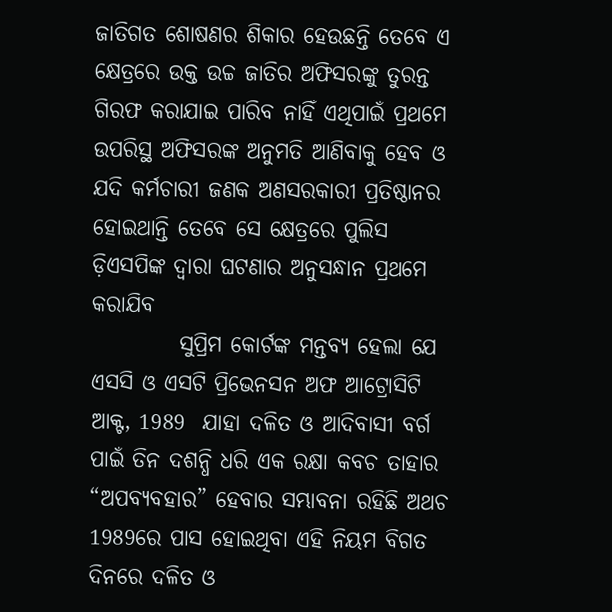ଜାତିଗତ ଶୋଷଣର ଶିକାର ହେଉଛନ୍ତି ତେବେ ଏ କ୍ଷେତ୍ରରେ ଉକ୍ତ ଉଚ୍ଚ ଜାତିର ଅଫିସରଙ୍କୁ ତୁରନ୍ତ ଗିରଫ କରାଯାଇ ପାରିବ ନାହିଁ ଏଥିପାଇଁ ପ୍ରଥମେ ଉପରିସ୍ଥ ଅଫିସରଙ୍କ ଅନୁମତି ଆଣିବାକୁ ହେବ ଓ ଯଦି କର୍ମଚାରୀ ଜଣକ ଅଣସରକାରୀ ପ୍ରତିଷ୍ଠାନର ହୋଇଥାନ୍ତି ତେବେ ସେ କ୍ଷେତ୍ରରେ ପୁଲିସ ଡ଼ିଏସପିଙ୍କ ଦ୍ଵାରା ଘଟଣାର ଅନୁସନ୍ଧାନ ପ୍ରଥମେ କରାଯିବ
          ସୁପ୍ରିମ କୋର୍ଟଙ୍କ ମନ୍ତବ୍ୟ ହେଲା ଯେ ଏସସି ଓ ଏସଟି ପ୍ରିଭେନସନ ଅଫ ଆଟ୍ରୋସିଟି ଆକ୍ଟ, 1989  ଯାହା ଦଳିତ ଓ ଆଦିବାସୀ ବର୍ଗ ପାଇଁ ତିନ ଦଶନ୍ଧି ଧରି ଏକ ରକ୍ଷା କବଚ ତାହାର “ଅପବ୍ୟବହାର” ହେବାର ସମ୍ଭାବନା ରହିଛି ଅଥଚ 1989ରେ ପାସ ହୋଇଥିବା ଏହି ନିୟମ ବିଗତ ଦିନରେ ଦଳିତ ଓ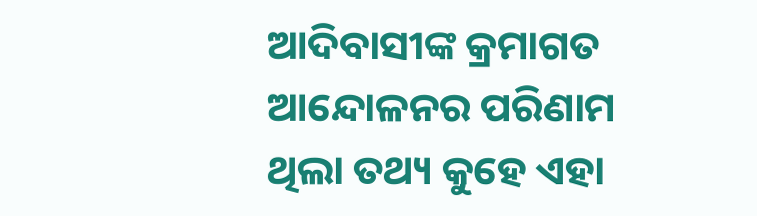ଆଦିବାସୀଙ୍କ କ୍ରମାଗତ ଆନ୍ଦୋଳନର ପରିଣାମ ଥିଲା ତଥ୍ୟ କୁହେ ଏହା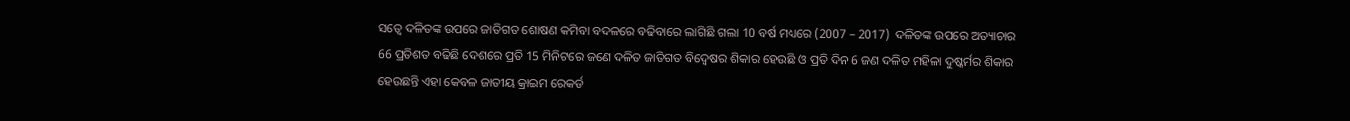ସତ୍ବେ ଦଳିତଙ୍କ ଉପରେ ଜାତିଗତ ଶୋଷଣ କମିବା ବଦଳରେ ବଢିବାରେ ଲାଗିଛି ଗଲା 10 ବର୍ଷ ମଧ୍ୟରେ (2007 – 2017)  ଦଳିତଙ୍କ ଉପରେ ଅତ୍ୟାଚାର 66 ପ୍ରତିଶତ ବଢିଛି ଦେଶରେ ପ୍ରତି 15 ମିନିଟରେ ଜଣେ ଦଳିତ ଜାତିଗତ ବିଦ୍ଵେଷର ଶିକାର ହେଉଛି ଓ ପ୍ରତି ଦିନ 6 ଜଣ ଦଳିତ ମହିଳା ଦୁଷ୍କର୍ମର ଶିକାର ହେଉଛନ୍ତି ଏହା କେବଳ ଜାତୀୟ କ୍ରାଇମ ରେକର୍ଡ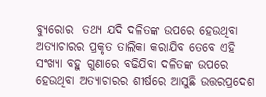ବ୍ୟୁରୋର  ତଥ୍ୟ ଯଦି ଦଳିତଙ୍କ ଉପରେ ହେଉଥିବା ଅତ୍ୟାଚାରର ପ୍ରକୃତ ତାଲିକା କରାଯିବ ତେବେ ଏହି ସଂଖ୍ୟା ବହୁ ଗୁଣାରେ ବଢିଯିବା ଦଳିତଙ୍କ ଉପରେ ହେଉଥିବା ଅତ୍ୟାଚାରର ଶୀର୍ଷରେ ଆସୁଛି ଉତ୍ତରପ୍ରଦେଶ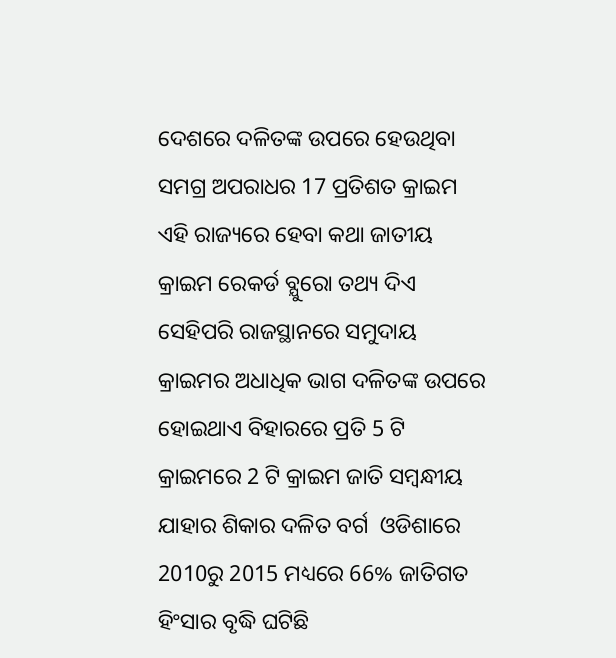ଦେଶରେ ଦଳିତଙ୍କ ଉପରେ ହେଉଥିବା ସମଗ୍ର ଅପରାଧର 17 ପ୍ରତିଶତ କ୍ରାଇମ ଏହି ରାଜ୍ୟରେ ହେବା କଥା ଜାତୀୟ କ୍ରାଇମ ରେକର୍ଡ ବ୍ଯୁରୋ ତଥ୍ୟ ଦିଏ ସେହିପରି ରାଜସ୍ଥାନରେ ସମୁଦାୟ କ୍ରାଇମର ଅଧାଧିକ ଭାଗ ଦଳିତଙ୍କ ଉପରେ ହୋଇଥାଏ ବିହାରରେ ପ୍ରତି 5 ଟି କ୍ରାଇମରେ 2 ଟି କ୍ରାଇମ ଜାତି ସମ୍ବନ୍ଧୀୟ ଯାହାର ଶିକାର ଦଳିତ ବର୍ଗ  ଓଡିଶାରେ 2010ରୁ 2015 ମଧ୍ୟରେ 66% ଜାତିଗତ ହିଂସାର ବୃଦ୍ଧି ଘଟିଛି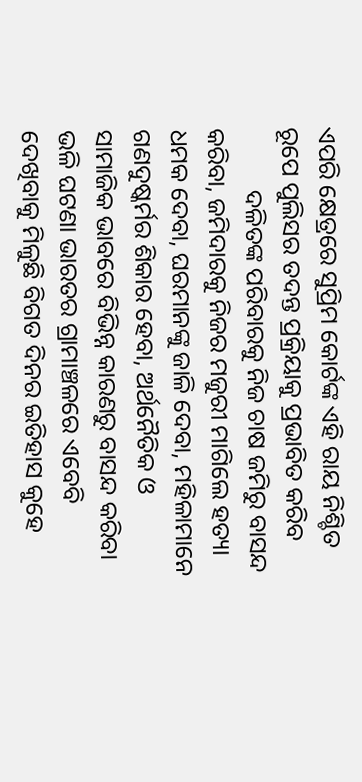ଏପରି କ୍ଷେତ୍ରରେ ସୁପ୍ରିମ କୋର୍ଟଙ୍କ ଏହି ରାୟ ନିଶ୍ଚିତ ରୂପେ ପୁଲିସର ତଦନ୍ତ ପ୍ରକ୍ରିୟାକୁ ପ୍ରଭାବିତ କରିବ
          ଦଳିତଙ୍କ ପରିବାରକୁ ନିଜ ଚାଷ ଜମିରୁ ବାସନ୍ଦ କରିବା, ଜମିଦାରକୁ ନିଜର ମଜୁରୀ ମାଗିଲେ ହତ୍ୟା ଧମକ ଦେବା, ଘରମାନଙ୍କୁ ଜାଳି ଦେବା, ମହିଳାମାନେ ଗଣଦୁଷ୍କର୍ମର ଶିକାର ହେବା, ଅର୍ଥନୈତିକ ଓ ସାମାଜିକ ଭାବରେ ବିଭିନ୍ନ କାରଣରୁ ବାସନ୍ଦ କରିବା ଭଳି ଘଟଣା ଭାରତର ଗ୍ରାମାଞ୍ଚଳରେ ଏବେବି ଦେଖିବାକୁ ମିଳୁଛି ବିଗତ ଦିନର ଇତିହାସ କୁହେ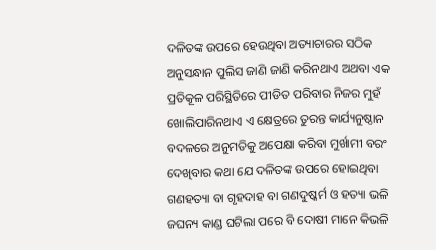ଦଳିତଙ୍କ ଉପରେ ହେଉଥିବା ଅତ୍ୟାଚାରର ସଠିକ ଅନୁସନ୍ଧାନ ପୁଲିସ ଜାଣି ଜାଣି କରିନଥାଏ ଅଥବା ଏକ ପ୍ରତିକୂଳ ପରିସ୍ଥିତିରେ ପୀଡିତ ପରିବାର ନିଜର ମୁହଁ ଖୋଲିପାରିନଥାଏ ଏ କ୍ଷେତ୍ରରେ ତୁରନ୍ତ କାର୍ଯ୍ୟନୁଷ୍ଠାନ ବଦଳରେ ଅନୁମତିକୁ ଅପେକ୍ଷା କରିବା ମୁର୍ଖାମୀ ବରଂ ଦେଖିବାର କଥା ଯେ ଦଳିତଙ୍କ ଉପରେ ହୋଇଥିବା ଗଣହତ୍ୟା ବା ଗୃହଦାହ ବା ଗଣଦୁଷ୍କର୍ମ ଓ ହତ୍ୟା ଭଳି ଜଘନ୍ୟ କାଣ୍ଡ ଘଟିଲା ପରେ ବି ଦୋଷୀ ମାନେ କିଭଳି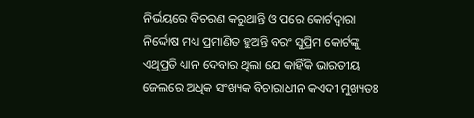ନିର୍ଭୟରେ ବିଚରଣ କରୁଥାନ୍ତି ଓ ପରେ କୋର୍ଟଦ୍ଵାରା ନିର୍ଦ୍ଦୋଷ ମଧ୍ୟ ପ୍ରମାଣିତ ହୁଅନ୍ତି ବରଂ ସୁପ୍ରିମ କୋର୍ଟଙ୍କୁ ଏଥିପ୍ରତି ଧ୍ୟାନ ଦେବାର ଥିଲା ଯେ କାହିଁକି ଭାରତୀୟ ଜେଲରେ ଅଧିକ ସଂଖ୍ୟକ ବିଚାରାଧୀନ କଏଦୀ ମୁଖ୍ୟତଃ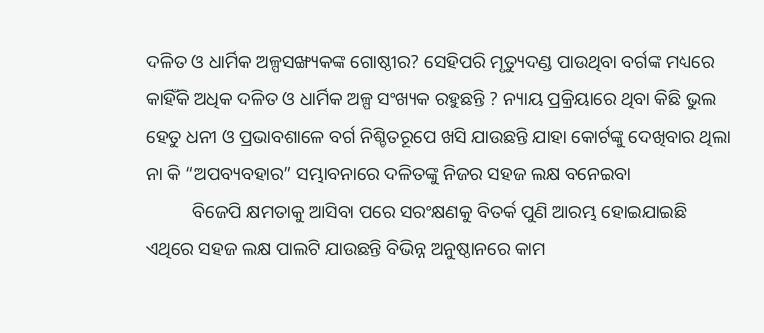ଦଳିତ ଓ ଧାର୍ମିକ ଅଳ୍ପସଙ୍ଖ୍ୟକଙ୍କ ଗୋଷ୍ଠୀର? ସେହିପରି ମୃତ୍ୟୁଦଣ୍ଡ ପାଉଥିବା ବର୍ଗଙ୍କ ମଧ୍ୟରେ କାହିଁକି ଅଧିକ ଦଳିତ ଓ ଧାର୍ମିକ ଅଳ୍ପ ସଂଖ୍ୟକ ରହୁଛନ୍ତି ? ନ୍ୟାୟ ପ୍ରକ୍ରିୟାରେ ଥିବା କିଛି ଭୁଲ ହେତୁ ଧନୀ ଓ ପ୍ରଭାବଶାଳେ ବର୍ଗ ନିଶ୍ଚିତରୂପେ ଖସି ଯାଉଛନ୍ତି ଯାହା କୋର୍ଟଙ୍କୁ ଦେଖିବାର ଥିଲା ନା କି “ଅପବ୍ୟବହାର” ସମ୍ଭାବନାରେ ଦଳିତଙ୍କୁ ନିଜର ସହଜ ଲକ୍ଷ ବନେଇବା
          ବିଜେପି କ୍ଷମତାକୁ ଆସିବା ପରେ ସରଂକ୍ଷଣକୁ ବିତର୍କ ପୁଣି ଆରମ୍ଭ ହୋଇଯାଇଛି ଏଥିରେ ସହଜ ଲକ୍ଷ ପାଲଟି ଯାଉଛନ୍ତି ବିଭିନ୍ନ ଅନୁଷ୍ଠାନରେ କାମ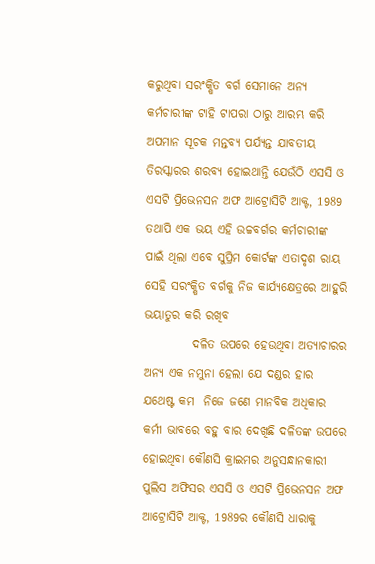କରୁଥିବା ସରଂକ୍ଷିତ ବର୍ଗ ସେମାନେ ଅନ୍ୟ କର୍ମଚାରୀଙ୍କ ଟାହି ଟାପରା ଠାରୁ ଆରମ୍ଭ କରି ଅପମାନ ସୂଚକ ମନ୍ତବ୍ୟ ପର୍ଯ୍ୟନ୍ତ ଯାବତୀୟ ତିରସ୍କାରର ଶରବ୍ୟ ହୋଇଥାନ୍ତି ଯେଉଁଠି ଏସସି ଓ ଏସଟି ପ୍ରିଭେନସନ ଅଫ ଆଟ୍ରୋସିଟି ଆକ୍ଟ, 1989 ତଥାପି ଏକ ଭୟ ଏହି ଉଚ୍ଚବର୍ଗର କର୍ମଚାରୀଙ୍କ ପାଇଁ ଥିଲା ଏବେ ସୁପ୍ରିମ କୋର୍ଟଙ୍କ ଏତାଦୃଶ ରାୟ ସେହି ସରଂକ୍ଷିତ ବର୍ଗକୁ ନିଜ କାର୍ଯ୍ୟକ୍ଷେତ୍ରରେ ଆହୁରି ଭୟାତୁର କରି ରଖିବ
          ଦଳିତ ଉପରେ ହେଉଥିବା ଅତ୍ୟାଚାରର ଅନ୍ୟ ଏକ ନମୁନା ହେଲା ଯେ ଦଣ୍ଡର ହାର ଯଥେଷ୍ଟ କମ  ନିଜେ ଜଣେ ମାନବିକ ଅଧିକାର କର୍ମୀ ଭାବରେ ବହୁ ବାର ଦେଖିଛି ଦଳିତଙ୍କ ଉପରେ ହୋଇଥିବା କୌଣସି କ୍ରାଇମର ଅନୁସନ୍ଧାନକାରୀ ପୁଲିସ ଅଫିସର ଏସସି ଓ ଏସଟି ପ୍ରିଭେନସନ ଅଫ ଆଟ୍ରୋସିଟି ଆକ୍ଟ, 1989ର କୌଣସି ଧାରାକୁ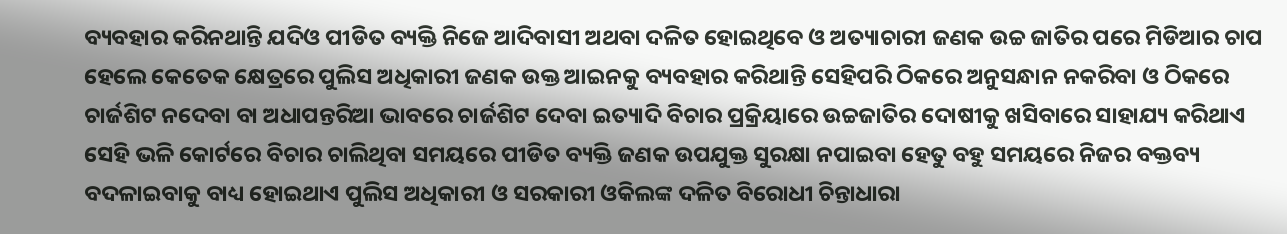ବ୍ୟବହାର କରିନଥାନ୍ତି ଯଦିଓ ପୀଡିତ ବ୍ୟକ୍ତି ନିଜେ ଆଦିବାସୀ ଅଥବା ଦଳିତ ହୋଇଥିବେ ଓ ଅତ୍ୟାଚାରୀ ଜଣକ ଉଚ୍ଚ ଜାତିର ପରେ ମିଡିଆର ଚାପ ହେଲେ କେତେକ କ୍ଷେତ୍ରରେ ପୁଲିସ ଅଧିକାରୀ ଜଣକ ଉକ୍ତ ଆଇନକୁ ବ୍ୟବହାର କରିଥାନ୍ତି ସେହିପରି ଠିକରେ ଅନୁସନ୍ଧାନ ନକରିବା ଓ ଠିକରେ ଚାର୍ଜଶିଟ ନଦେବା ବା ଅଧାପନ୍ତରିଆ ଭାବରେ ଚାର୍ଜଶିଟ ଦେବା ଇତ୍ୟାଦି ବିଚାର ପ୍ରକ୍ରିୟାରେ ଉଚ୍ଚଜାତିର ଦୋଷୀକୁ ଖସିବାରେ ସାହାଯ୍ୟ କରିଥାଏ ସେହି ଭଳି କୋର୍ଟରେ ବିଚାର ଚାଲିଥିବା ସମୟରେ ପୀଡିତ ବ୍ୟକ୍ତି ଜଣକ ଉପଯୁକ୍ତ ସୁରକ୍ଷା ନପାଇବା ହେତୁ ବହୁ ସମୟରେ ନିଜର ବକ୍ତବ୍ୟ ବଦଳାଇବାକୁ ବାଧ୍ୟ ହୋଇଥାଏ ପୁଲିସ ଅଧିକାରୀ ଓ ସରକାରୀ ଓକିଲଙ୍କ ଦଳିତ ବିରୋଧୀ ଚିନ୍ତାଧାରା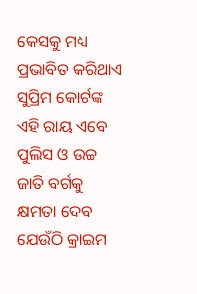କେସକୁ ମଧ୍ୟ ପ୍ରଭାବିତ କରିଥାଏ ସୁପ୍ରିମ କୋର୍ଟଙ୍କ ଏହି ରାୟ ଏବେ ପୁଲିସ ଓ ଉଚ୍ଚ ଜାତି ବର୍ଗକୁ କ୍ଷମତା ଦେବ ଯେଉଁଠି କ୍ରାଇମ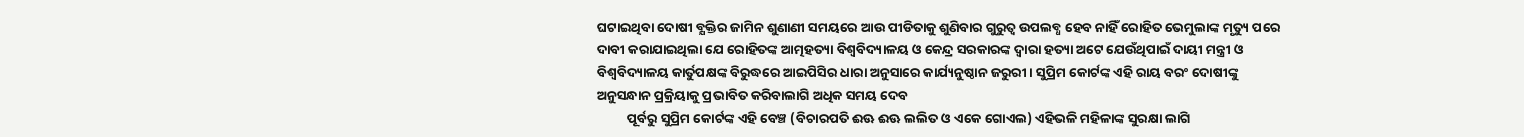ଘଟାଇଥିବା ଦୋଷୀ ବ୍ଯକ୍ତିର ଜାମିନ ଶୁଣାଣୀ ସମୟରେ ଆଉ ପୀଡିତାକୁ ଶୁଣିବାର ଗୁରୁତ୍ଵ ଉପଲବ୍ଧ ହେବ ନାହିଁ ରୋହିତ ଭେମୁଲାଙ୍କ ମୃତ୍ୟୁ ପରେ ଦାବୀ କରାଯାଇଥିଲା ଯେ ରୋହିତଙ୍କ ଆତ୍ମହତ୍ୟା ବିଶ୍ୱବିଦ୍ୟାଳୟ ଓ କେନ୍ଦ୍ର ସରକାରଙ୍କ ଦ୍ଵାରା ହତ୍ୟା ଅଟେ ଯେଉଁଥିପାଇଁ ଦାୟୀ ମନ୍ତ୍ରୀ ଓ ବିଶ୍ୱବିଦ୍ୟାଳୟ କାର୍ତୁପକ୍ଷଙ୍କ ବିରୁଦ୍ଧରେ ଆଇପିସିର ଧାରା ଅନୁସାରେ କାର୍ଯ୍ୟନୁଷ୍ଠାନ ଜରୁରୀ । ସୁପ୍ରିମ କୋର୍ଟଙ୍କ ଏହି ରାୟ ବରଂ ଦୋଷୀଙ୍କୁ ଅନୁସନ୍ଧାନ ପ୍ରକ୍ରିୟାକୁ ପ୍ରଭାବିତ କରିବାଲାଗି ଅଧିକ ସମୟ ଦେବ
          ପୂର୍ବରୁ ସୁପ୍ରିମ କୋର୍ଟଙ୍କ ଏହି ବେଞ୍ଚ (ବିଚାରପତି ଈଊ ଈଊ ଲଲିତ ଓ ଏକେ ଗୋଏଲ) ଏହିଭଳି ମହିଳାଙ୍କ ସୁରକ୍ଷା ଲାଗି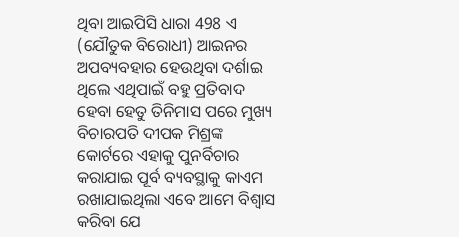ଥିବା ଆଇପିସି ଧାରା 498 ଏ (ଯୌତୁକ ବିରୋଧୀ) ଆଇନର ଅପବ୍ୟବହାର ହେଉଥିବା ଦର୍ଶାଇ ଥିଲେ ଏଥିପାଇଁ ବହୁ ପ୍ରତିବାଦ ହେବା ହେତୁ ତିନିମାସ ପରେ ମୁଖ୍ୟ ବିଚାରପତି ଦୀପକ ମିଶ୍ରଙ୍କ କୋର୍ଟରେ ଏହାକୁ ପୁନର୍ବିଚାର କରାଯାଇ ପୂର୍ବ ବ୍ୟବସ୍ଥାକୁ କାଏମ ରଖାଯାଇଥିଲା ଏବେ ଆମେ ବିଶ୍ଵାସ କରିବା ଯେ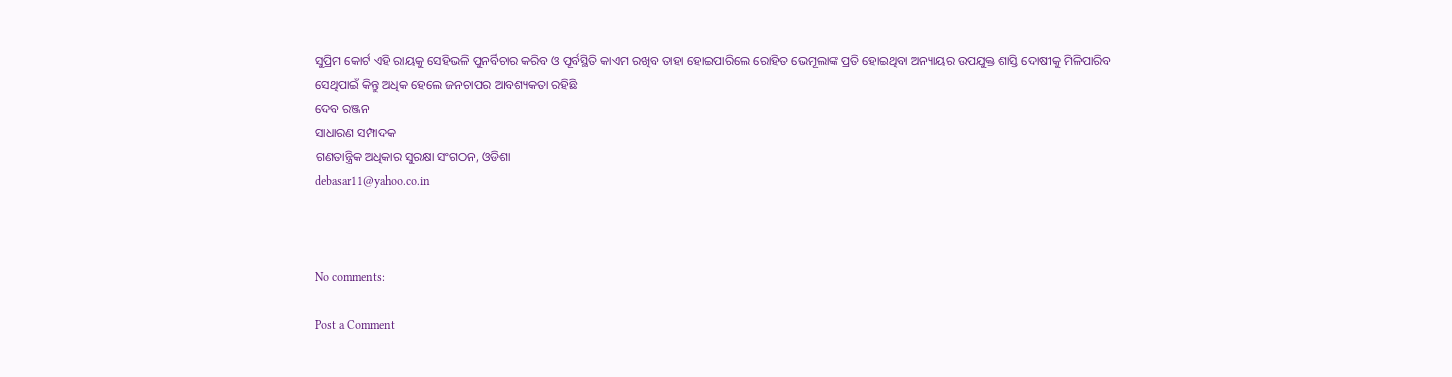ସୁପ୍ରିମ କୋର୍ଟ ଏହି ରାୟକୁ ସେହିଭଳି ପୁନର୍ବିଚାର କରିବ ଓ ପୂର୍ବସ୍ଥିତି କାଏମ ରଖିବ ତାହା ହୋଇପାରିଲେ ରୋହିତ ଭେମୂଲାଙ୍କ ପ୍ରତି ହୋଇଥିବା ଅନ୍ୟାୟର ଉପଯୁକ୍ତ ଶାସ୍ତି ଦୋଷୀକୁ ମିଳିପାରିବ ସେଥିପାଇଁ କିନ୍ତୁ ଅଧିକ ହେଲେ ଜନଚାପର ଆବଶ୍ୟକତା ରହିଛି
ଦେବ ରଞ୍ଜନ
ସାଧାରଣ ସମ୍ପାଦକ
ଗଣତାନ୍ତ୍ରିକ ଅଧିକାର ସୁରକ୍ଷା ସଂଗଠନ, ଓଡିଶା
debasar11@yahoo.co.in



No comments:

Post a Comment